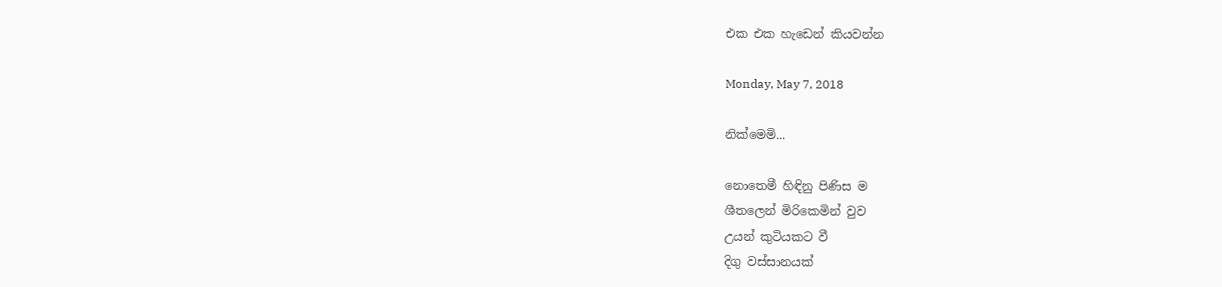එක එක හැඩෙන් කියවන්න

Monday, May 7, 2018

නික්මෙමි...

නොතෙමී හිඳිනු පිණිස ම
ශීතලෙන් මිරිකෙමින් වුව
උයන් කුටියකට වී
දිගු වස්සානයක්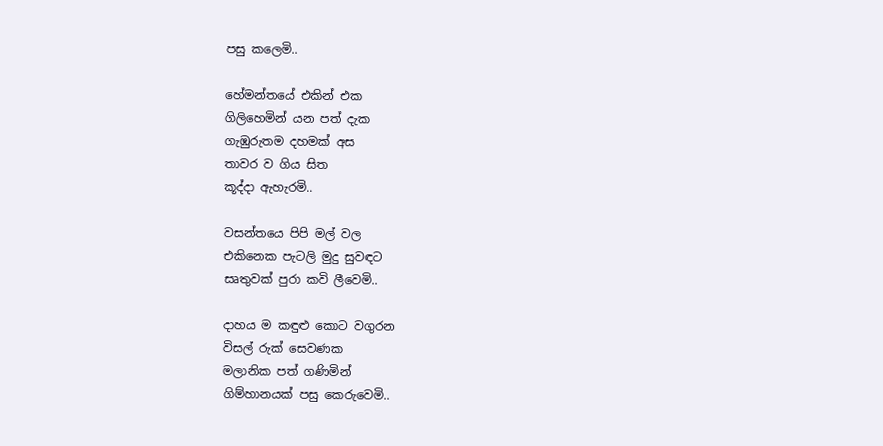පසු කලෙමි..

හේමන්තයේ එකින් එක
ගිලිහෙමින් යන පත් දැක
ගැඹුරුතම දහමක් අස
තාවර ව ගිය සිත
කූද්දා ඇහැරමි..

වසන්තයෙ පිපි මල් වල
එකිනෙක පැටලි මුදු සුවඳට
සෘතුවක් පුරා කවි ලීවෙමි..

දාහය ම කඳුළු කොට වගුරන
විසල් රුක් සෙවණක
මලානික පත් ගණිමින්
ගිම්හානයක් පසු කෙරුවෙමි..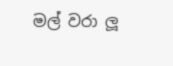මල් වරා ලූ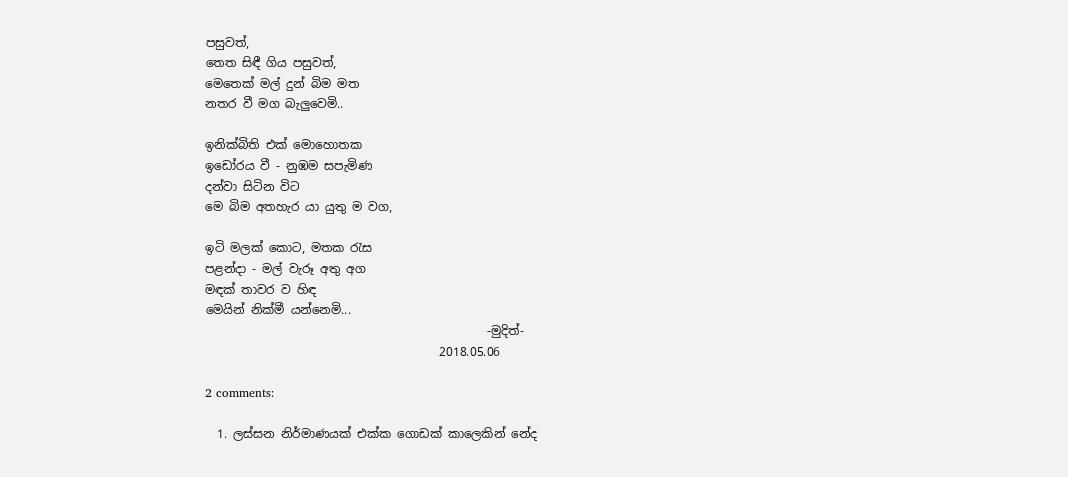පසුවත්,
තෙත සිඳී ගිය පසුවත්,
මෙතෙක් මල් දුන් බිම මත
නතර වී මග බැලුවෙමි..

ඉනික්බිති එක් මොහොතක
ඉඩෝරය වී - නුඹම සපැමිණ
දන්වා සිටින විට
මෙ බිම අතහැර යා යුතු ම වග,

ඉටි මලක් කොට, මතක රැස
පළන්දා - මල් වැරූ අතු අග
මඳක් තාවර ව හිඳ
මෙයින් නික්මී යන්නෙමි...
                                               -මුදිත්-
                                       2018.05.06

2 comments:

  1. ලස්සන නිර්මාණයක් එක්ක ගොඩක් කාලෙකින් නේද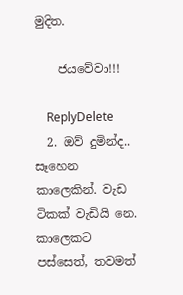මුදිත.

    ජයවේවා!!!

    ReplyDelete
  2. ඔව් දුමින්ද.. සෑහෙන කාලෙකින්. වැඩ ටිකක් වැඩියි නෙ. කාලෙකට පස්සෙත්, තවමත්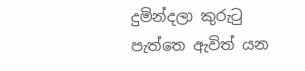දුමින්දලා කුරුටු පැත්තෙ ඇවිත් යන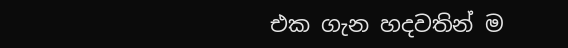එක ගැන හදවතින් ම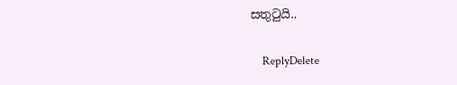සතුටුයි..

    ReplyDelete